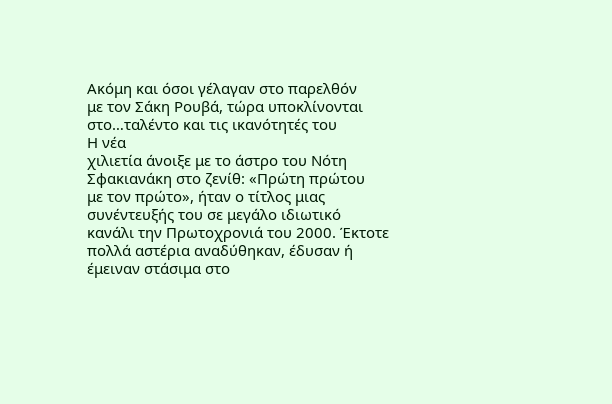Ακόμη και όσοι γέλαγαν στο παρελθόν
με τον Σάκη Ρουβά, τώρα υποκλίνονται
στο…ταλέντο και τις ικανότητές του
Η νέα
χιλιετία άνοιξε με το άστρο του Νότη
Σφακιανάκη στο ζενίθ: «Πρώτη πρώτου
με τον πρώτο», ήταν ο τίτλος μιας
συνέντευξής του σε μεγάλο ιδιωτικό
κανάλι την Πρωτοχρονιά του 2000. Έκτοτε
πολλά αστέρια αναδύθηκαν, έδυσαν ή
έμειναν στάσιμα στο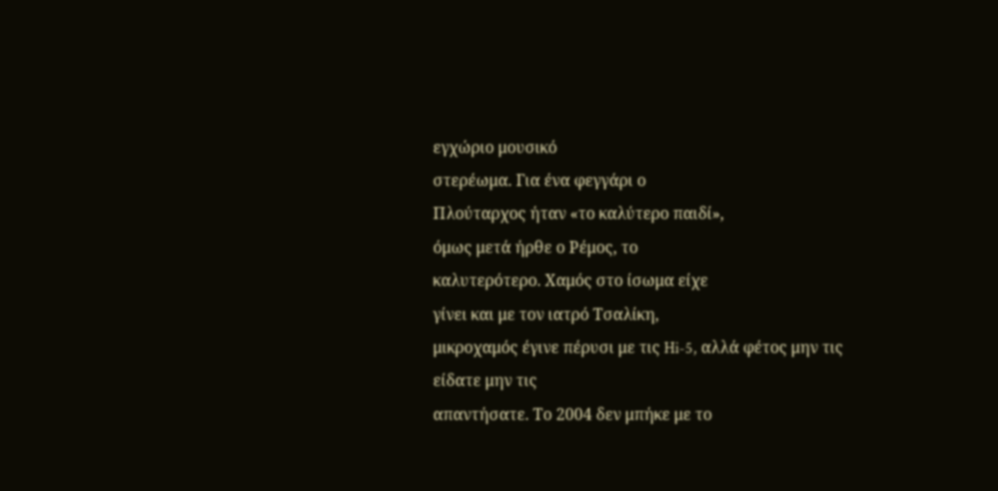εγχώριο μουσικό
στερέωμα. Για ένα φεγγάρι ο
Πλούταρχος ήταν «το καλύτερο παιδί»,
όμως μετά ήρθε ο Ρέμος, το
καλυτερότερο. Χαμός στο ίσωμα είχε
γίνει και με τον ιατρό Τσαλίκη,
μικροχαμός έγινε πέρυσι με τις Hi-5, αλλά φέτος μην τις είδατε μην τις
απαντήσατε. Το 2004 δεν μπήκε με το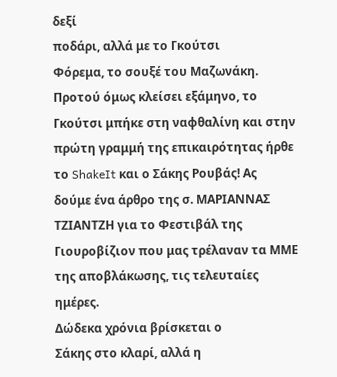δεξί
ποδάρι, αλλά με το Γκούτσι
Φόρεμα, το σουξέ του Μαζωνάκη.
Προτού όμως κλείσει εξάμηνο, το
Γκούτσι μπήκε στη ναφθαλίνη και στην
πρώτη γραμμή της επικαιρότητας ήρθε
το ShakeIt και ο Σάκης Ρουβάς! Ας
δούμε ένα άρθρο της σ. ΜΑΡΙΑΝΝΑΣ
ΤΖΙΑΝΤΖΗ για το Φεστιβάλ της
Γιουροβίζιον που μας τρέλαναν τα ΜΜΕ
της αποβλάκωσης, τις τελευταίες
ημέρες.
Δώδεκα χρόνια βρίσκεται ο
Σάκης στο κλαρί, αλλά η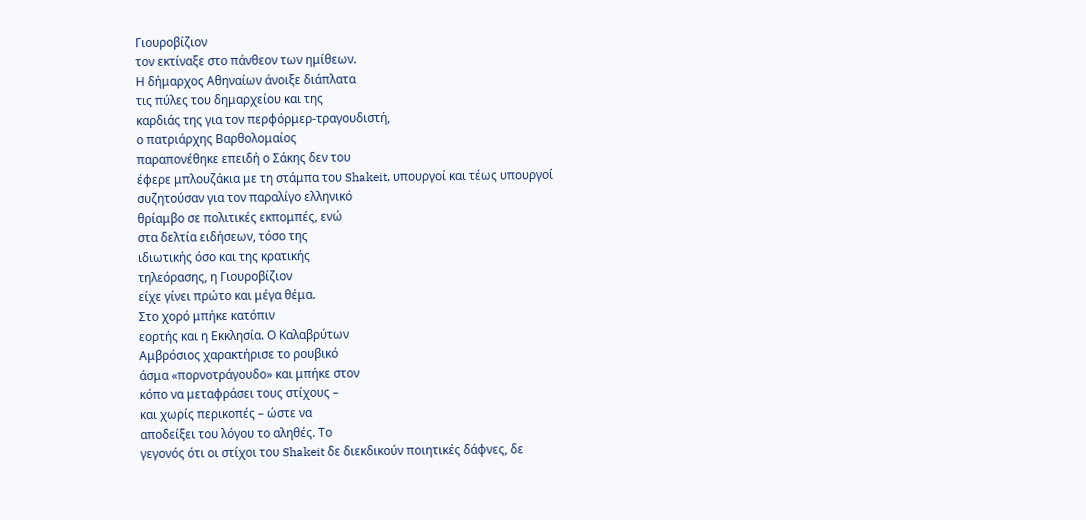Γιουροβίζιον
τον εκτίναξε στο πάνθεον των ημίθεων.
Η δήμαρχος Αθηναίων άνοιξε διάπλατα
τις πύλες του δημαρχείου και της
καρδιάς της για τον περφόρμερ-τραγουδιστή,
ο πατριάρχης Βαρθολομαίος
παραπονέθηκε επειδή ο Σάκης δεν του
έφερε μπλουζάκια με τη στάμπα του Shakeit, υπουργοί και τέως υπουργοί
συζητούσαν για τον παραλίγο ελληνικό
θρίαμβο σε πολιτικές εκπομπές, ενώ
στα δελτία ειδήσεων, τόσο της
ιδιωτικής όσο και της κρατικής
τηλεόρασης, η Γιουροβίζιον
είχε γίνει πρώτο και μέγα θέμα.
Στο χορό μπήκε κατόπιν
εορτής και η Εκκλησία. Ο Καλαβρύτων
Αμβρόσιος χαρακτήρισε το ρουβικό
άσμα «πορνοτράγουδο» και μπήκε στον
κόπο να μεταφράσει τους στίχους –
και χωρίς περικοπές – ώστε να
αποδείξει του λόγου το αληθές. Το
γεγονός ότι οι στίχοι του Shakeit δε διεκδικούν ποιητικές δάφνες, δε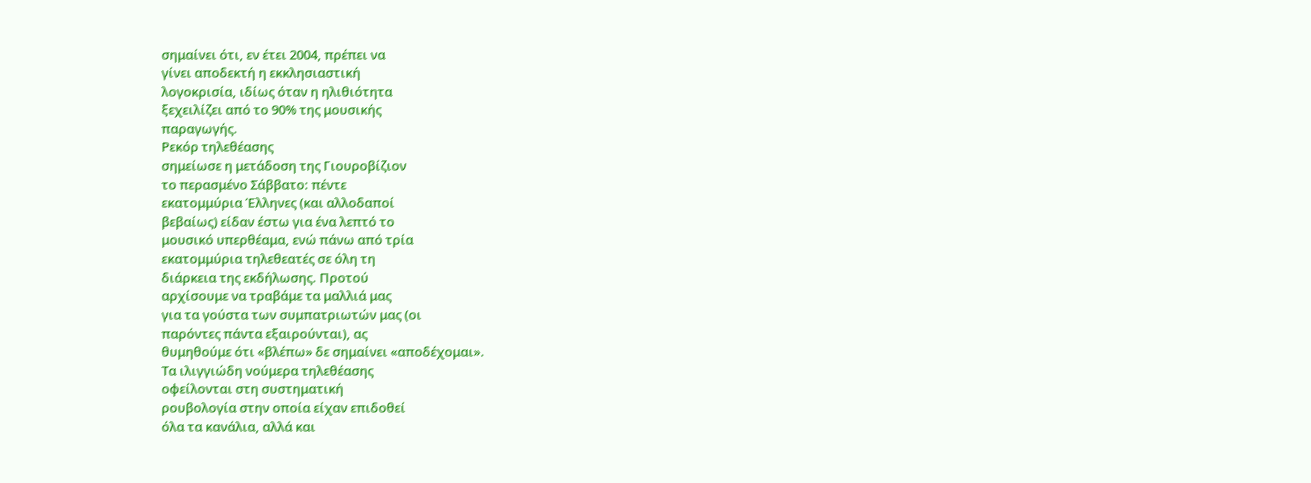σημαίνει ότι, εν έτει 2004, πρέπει να
γίνει αποδεκτή η εκκλησιαστική
λογοκρισία, ιδίως όταν η ηλιθιότητα
ξεχειλίζει από το 90% της μουσικής
παραγωγής.
Ρεκόρ τηλεθέασης
σημείωσε η μετάδοση της Γιουροβίζιον
το περασμένο Σάββατο: πέντε
εκατομμύρια Έλληνες (και αλλοδαποί
βεβαίως) είδαν έστω για ένα λεπτό το
μουσικό υπερθέαμα, ενώ πάνω από τρία
εκατομμύρια τηλεθεατές σε όλη τη
διάρκεια της εκδήλωσης. Προτού
αρχίσουμε να τραβάμε τα μαλλιά μας
για τα γούστα των συμπατριωτών μας (οι
παρόντες πάντα εξαιρούνται), ας
θυμηθούμε ότι «βλέπω» δε σημαίνει «αποδέχομαι».
Τα ιλιγγιώδη νούμερα τηλεθέασης
οφείλονται στη συστηματική
ρουβολογία στην οποία είχαν επιδοθεί
όλα τα κανάλια, αλλά και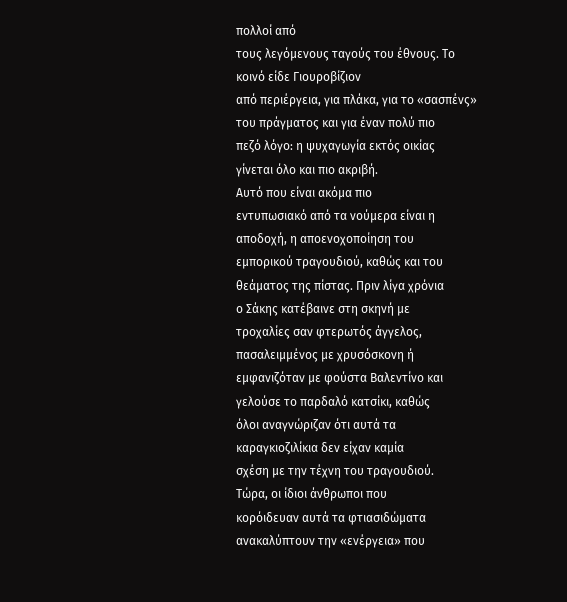πολλοί από
τους λεγόμενους ταγούς του έθνους. Το
κοινό είδε Γιουροβίζιον
από περιέργεια, για πλάκα, για το «σασπένς»
του πράγματος και για έναν πολύ πιο
πεζό λόγο: η ψυχαγωγία εκτός οικίας
γίνεται όλο και πιο ακριβή.
Αυτό που είναι ακόμα πιο
εντυπωσιακό από τα νούμερα είναι η
αποδοχή, η αποενοχοποίηση του
εμπορικού τραγουδιού, καθώς και του
θεάματος της πίστας. Πριν λίγα χρόνια
ο Σάκης κατέβαινε στη σκηνή με
τροχαλίες σαν φτερωτός άγγελος,
πασαλειμμένος με χρυσόσκονη ή
εμφανιζόταν με φούστα Βαλεντίνο και
γελούσε το παρδαλό κατσίκι, καθώς
όλοι αναγνώριζαν ότι αυτά τα
καραγκιοζιλίκια δεν είχαν καμία
σχέση με την τέχνη του τραγουδιού.
Τώρα, οι ίδιοι άνθρωποι που
κορόιδευαν αυτά τα φτιασιδώματα
ανακαλύπτουν την «ενέργεια» που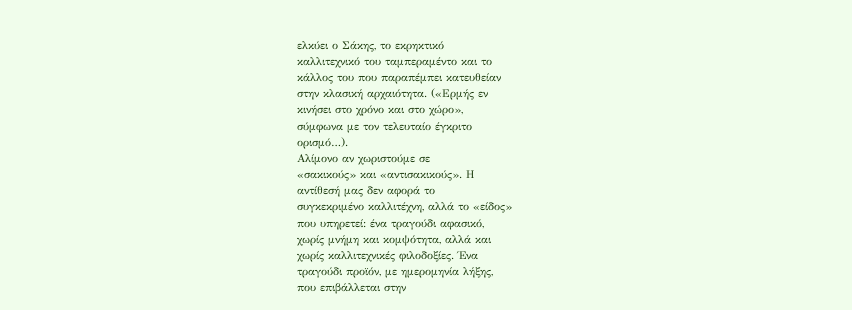ελκύει ο Σάκης, το εκρηκτικό
καλλιτεχνικό του ταμπεραμέντο και το
κάλλος του που παραπέμπει κατευθείαν
στην κλασική αρχαιότητα. («Ερμής εν
κινήσει στο χρόνο και στο χώρο»,
σύμφωνα με τον τελευταίο έγκριτο
ορισμό…).
Αλίμονο αν χωριστούμε σε
«σακικούς» και «αντισακικούς». Η
αντίθεσή μας δεν αφορά το
συγκεκριμένο καλλιτέχνη, αλλά το «είδος»
που υπηρετεί: ένα τραγούδι αφασικό,
χωρίς μνήμη και κομψότητα, αλλά και
χωρίς καλλιτεχνικές φιλοδοξίες. Ένα
τραγούδι προϊόν, με ημερομηνία λήξης,
που επιβάλλεται στην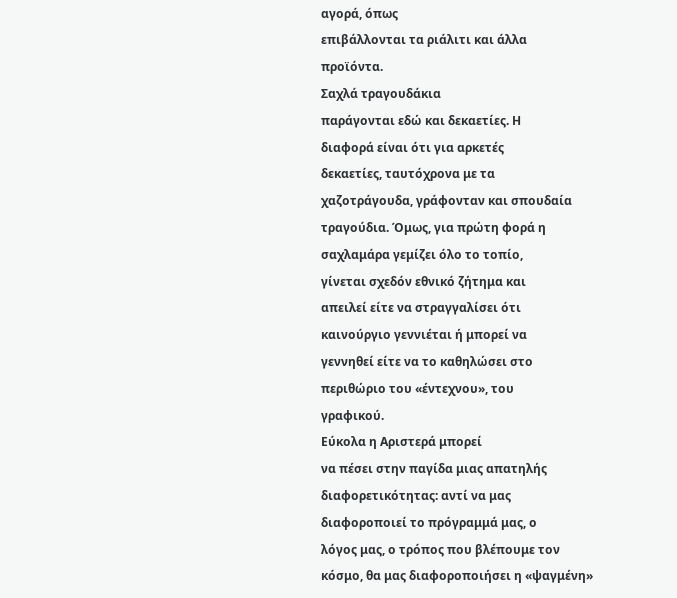αγορά, όπως
επιβάλλονται τα ριάλιτι και άλλα
προϊόντα.
Σαχλά τραγουδάκια
παράγονται εδώ και δεκαετίες. Η
διαφορά είναι ότι για αρκετές
δεκαετίες, ταυτόχρονα με τα
χαζοτράγουδα, γράφονταν και σπουδαία
τραγούδια. Όμως, για πρώτη φορά η
σαχλαμάρα γεμίζει όλο το τοπίο,
γίνεται σχεδόν εθνικό ζήτημα και
απειλεί είτε να στραγγαλίσει ότι
καινούργιο γεννιέται ή μπορεί να
γεννηθεί είτε να το καθηλώσει στο
περιθώριο του «έντεχνου», του
γραφικού.
Εύκολα η Αριστερά μπορεί
να πέσει στην παγίδα μιας απατηλής
διαφορετικότητας: αντί να μας
διαφοροποιεί το πρόγραμμά μας, ο
λόγος μας, ο τρόπος που βλέπουμε τον
κόσμο, θα μας διαφοροποιήσει η «ψαγμένη»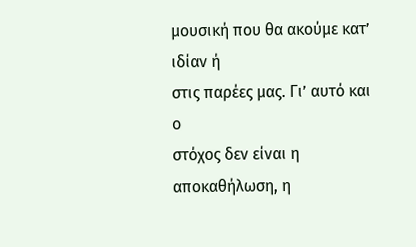μουσική που θα ακούμε κατ’ ιδίαν ή
στις παρέες μας. Γι’ αυτό και ο
στόχος δεν είναι η αποκαθήλωση, η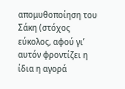απομυθοποίηση του Σάκη (στόχος
εύκολος, αφού γι’ αυτόν φροντίζει η
ίδια η αγορά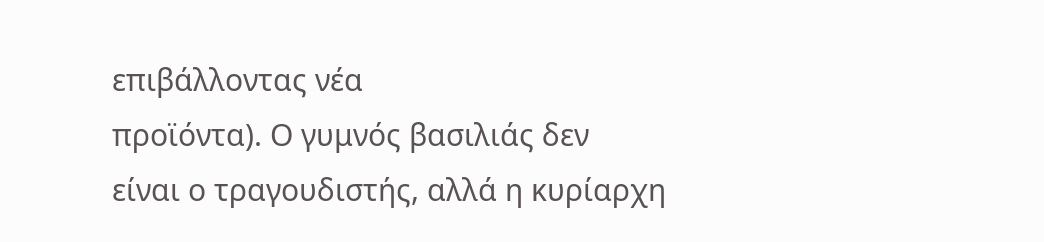επιβάλλοντας νέα
προϊόντα). Ο γυμνός βασιλιάς δεν
είναι ο τραγουδιστής, αλλά η κυρίαρχη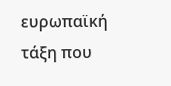ευρωπαϊκή τάξη που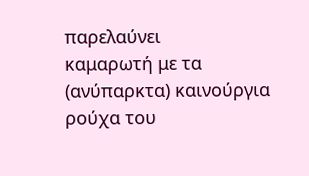παρελαύνει
καμαρωτή με τα (ανύπαρκτα) καινούργια
ρούχα του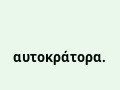αυτοκράτορα.